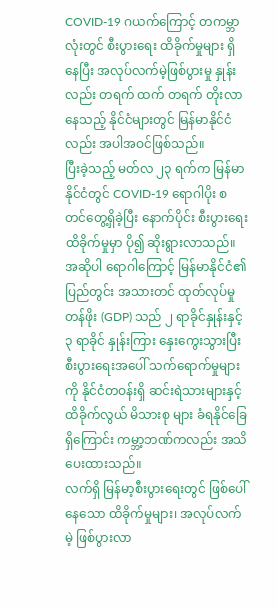COVID-19 ဂယက်ကြောင့် တကမ္ဘာလုံးတွင် စီးပွားရေး ထိခိုက်မှုများ ရှိနေပြီး အလုပ်လက်မဲ့ဖြစ်ပွားမှု နှုန်းလည်း တရက် ထက် တရက် တိုးလာနေသည့် နိုင်ငံများတွင် မြန်မာနိုင်ငံလည်း အပါအဝင်ဖြစ်သည်။
ပြီးခဲ့သည့် မတ်လ ၂၃ ရက်က မြန်မာနိုင်ငံတွင် COVID-19 ရောဂါပိုး စတင်တွေ့ရှိခဲ့ပြီး နောက်ပိုင်း စီးပွားရေး ထိခိုက်မှုမှာ ပို၍ ဆိုးရွားလာသည်။
အဆိုပါ ရောဂါကြောင့် မြန်မာနိုင်ငံ၏ ပြည်တွင်း အသားတင် ထုတ်လုပ်မှု တန်ဖိုး (GDP) သည် ၂ ရာခိုင်နှုန်းနှင့် ၃ ရာခိုင် နှုန်းကြား နှေးကွေးသွားပြီး စီးပွားရေးအပေါ် သက်ရောက်မှုများကို နိုင်ငံတဝန်းရှိ ဆင်းရဲသားများနှင့် ထိခိုက်လွယ် မိသားစု များ ခံရနိုင်ခြေ ရှိကြောင်း ကမ္ဘာ့ဘဏ်ကလည်း အသိပေးထားသည်။
လက်ရှိ မြန်မာ့စီးပွားရေးတွင် ဖြစ်ပေါ်နေသော ထိခိုက်မှုများ၊ အလုပ်လက်မဲ့ ဖြစ်ပွားလာ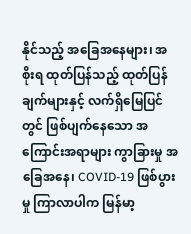နိုင်သည့် အခြေအနေများ၊ အစိုးရ ထုတ်ပြန်သည့် ထုတ်ပြန်ချက်များနှင့် လက်ရှိမြေပြင်တွင် ဖြစ်ပျက်နေသော အကြောင်းအရာများ ကွာခြားမှု အခြေအနေ၊ COVID-19 ဖြစ်ပွားမှု ကြာလာပါက မြန်မာ့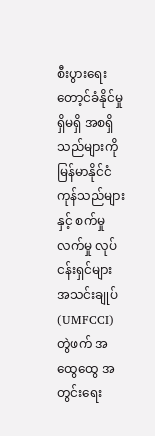စီးပွားရေး တော့င်ခံနိုင်မှု ရှိမရှိ အစရှိသည်များကို မြန်မာနိုင်ငံ ကုန်သည်များ နှင့် စက်မှုလက်မှု လုပ်ငန်းရှင်များ အသင်းချုပ် (UMFCCI) တွဲဖက် အထွေထွေ အတွင်းရေး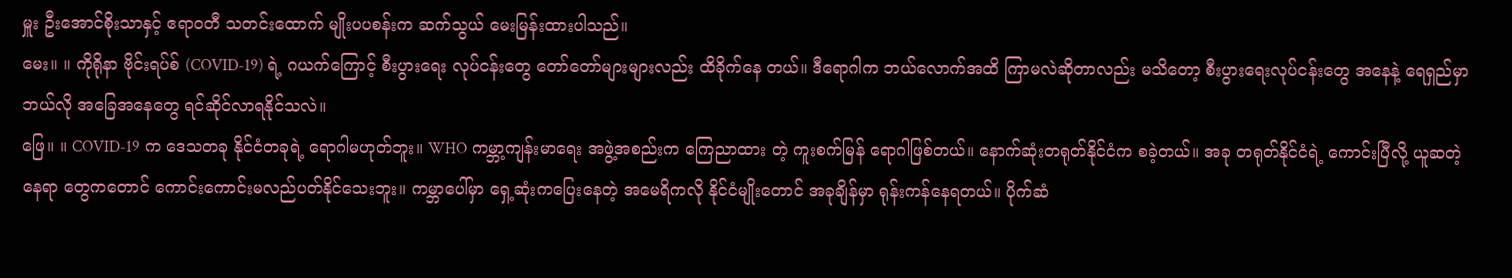မှူး ဦးအောင်စိုးသာနှင့် ဧရာဝတီ သတင်းထောက် မျိုးပပစန်းက ဆက်သွယ် မေးမြန်းထားပါသည်။
မေး။ ။ ကိုရိုနာ ဗိုင်းရပ်စ် (COVID-19) ရဲ့ ဂယက်ကြောင့် စီးပွားရေး လုပ်ငန်းတွေ တော်တော်များများလည်း ထိခိုက်နေ တယ်။ ဒီရောဂါက ဘယ်လောက်အထိ ကြာမလဲဆိုတာလည်း မသိတော့ စီးပွားရေးလုပ်ငန်းတွေ အနေနဲ့ ရေရှည်မှာ ဘယ်လို အခြေအနေတွေ ရင်ဆိုင်လာရနိုင်သလဲ။
ဖြေ။ ။ COVID-19 က ဒေသတခု နိုင်ငံတခုရဲ့ ရောဂါမဟုတ်ဘူး။ WHO ကမ္ဘာ့ကျန်းမာရေး အဖွဲ့အစည်းက ကြေညာထား တဲ့ ကူးစက်မြန် ရောဂါဖြစ်တယ်။ နောက်ဆုံးတရုတ်နိုင်ငံက စခဲ့တယ်။ အခု တရုတ်နိုင်ငံရဲ့ ကောင်းပြီလို့ ယူဆတဲ့ နေရာ တွေကတောင် ကောင်းကောင်းမလည်ပတ်နိုင်သေးဘူး။ ကမ္ဘာပေါ်မှာ ရှေ့ဆုံးကပြေးနေတဲ့ အမေရိကလို နိုင်ငံမျိုးတောင် အခုချိန်မှာ ရုန်းကန်နေရတယ်။ ပိုက်ဆံ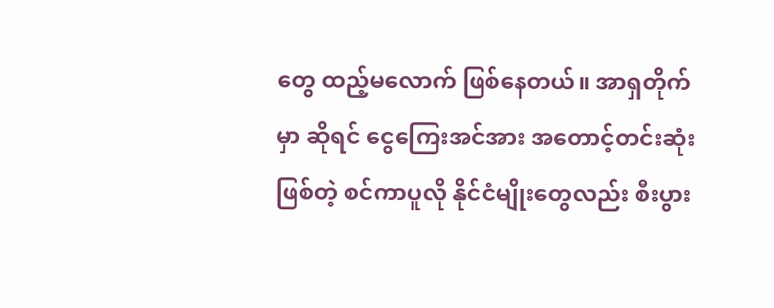တွေ ထည့်မလောက် ဖြစ်နေတယ်။ အာရှတိုက်မှာ ဆိုရင် ငွေကြေးအင်အား အတောင့်တင်းဆုံးဖြစ်တဲ့ စင်ကာပူလို နိုင်ငံမျိုးတွေလည်း စီးပွား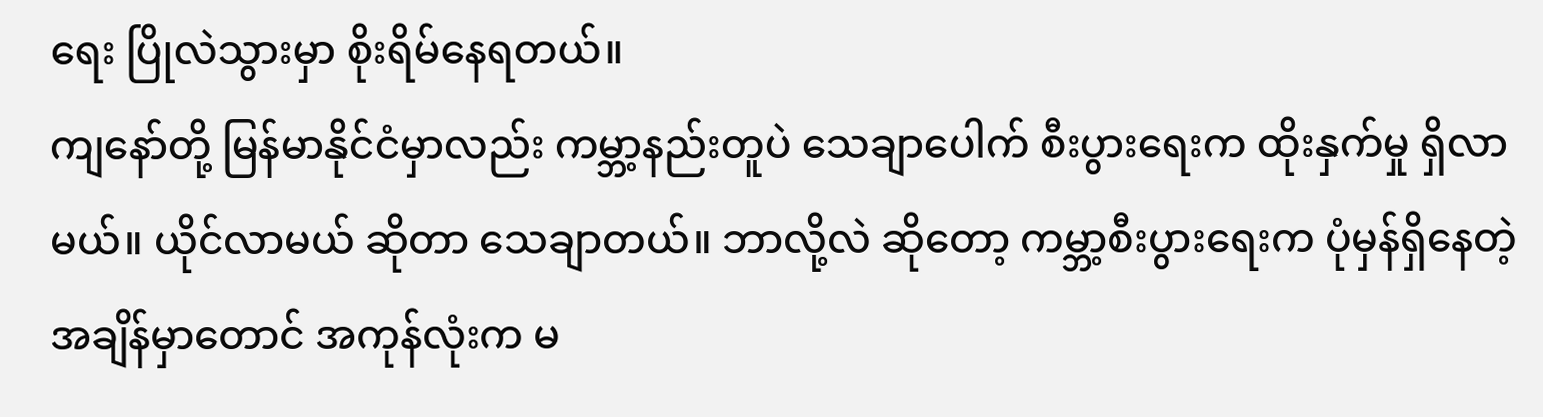ရေး ပြိုလဲသွားမှာ စိုးရိမ်နေရတယ်။
ကျနော်တို့ မြန်မာနိုင်ငံမှာလည်း ကမ္ဘာ့နည်းတူပဲ သေချာပေါက် စီးပွားရေးက ထိုးနှက်မှု ရှိလာမယ်။ ယိုင်လာမယ် ဆိုတာ သေချာတယ်။ ဘာလို့လဲ ဆိုတော့ ကမ္ဘာ့စီးပွားရေးက ပုံမှန်ရှိနေတဲ့ အချိန်မှာတောင် အကုန်လုံးက မ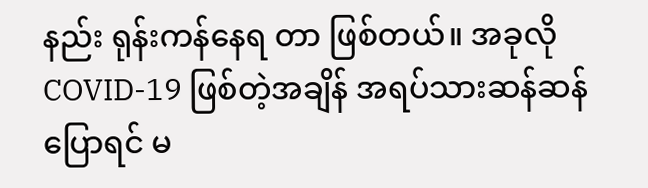နည်း ရုန်းကန်နေရ တာ ဖြစ်တယ်။ အခုလို COVID-19 ဖြစ်တဲ့အချိန် အရပ်သားဆန်ဆန် ပြောရင် မ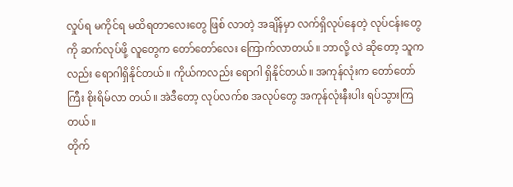လှုပ်ရ မကိုင်ရ မထိရတာလေးတွေ ဖြစ် လာတဲ့ အချိန်မှာ လက်ရှိလုပ်နေတဲ့ လုပ်ငန်းတွေကို ဆက်လုပ်ဖို့ လူတွေက တော်တော်လေး ကြောက်လာတယ်။ ဘာလို့ လဲ ဆိုတော့ သူကလည်း ရောဂါရှိနိုင်တယ်။ ကိုယ်ကလည်း ရောဂါ ရှိနိုင်တယ်။ အကုန်လုံးက တော်တော်ကြီး စိုးရိမ်လာ တယ်။ အဲဒီတော့ လုပ်လက်စ အလုပ်တွေ အကုန်လုံးနီးပါး ရပ်သွားကြတယ်။
တိုက်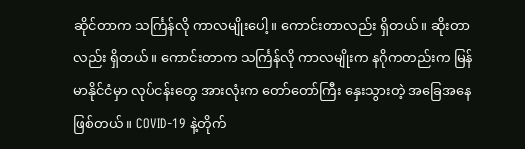ဆိုင်တာက သင်္ကြန်လို ကာလမျိုးပေါ့။ ကောင်းတာလည်း ရှိတယ်။ ဆိုးတာလည်း ရှိတယ်။ ကောင်းတာက သင်္ကြန်လို ကာလမျိုးက နဂိုကတည်းက မြန်မာနိုင်ငံမှာ လုပ်ငန်းတွေ အားလုံးက တော်တော်ကြီး နှေးသွားတဲ့ အခြေအနေဖြစ်တယ်။ COVID-19 နဲ့တိုက်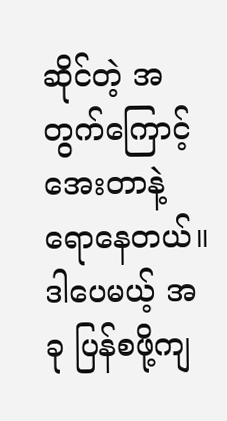ဆိုင်တဲ့ အတွက်ကြောင့် အေးတာနဲ့ ရောနေတယ်။ ဒါပေမယ့် အခု ပြန်စဖို့ကျ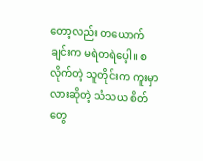တော့လည်း တယောက် ချင်းက မရဲတရဲပေ့ါ။ စလိုက်တဲ့ သူတိုင်းက ကူးမှာလားဆိုတဲ့ သံသယ စိတ်တွေ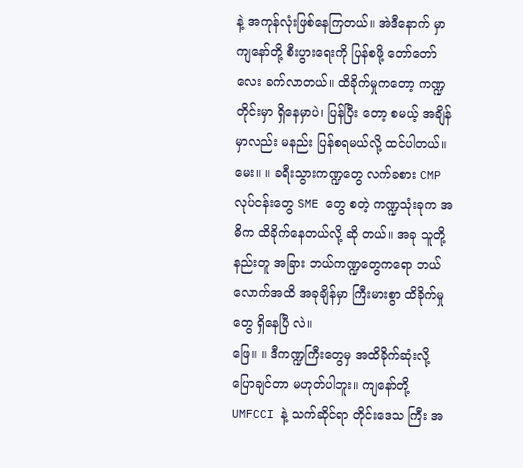နဲ့ အကုန်လုံးဖြစ်နေကြတယ်။ အဲဒီနောက် မှာ ကျနော်တို့ စီးပွားရေးကို ပြန်စဖို့ တော်တော်လေး ခက်လာတယ်။ ထိခိုက်မှုကတော့ ကဏ္ဍတိုင်းမှာ ရှိနေမှာပဲ၊ ပြန်ပြီး တော့ စမယ့် အချိန်မှာလည်း မနည်း ပြန်စရမယ်လို့ ထင်ပါတယ်။
မေး။ ။ ခရီးသွားကဏ္ဍတွေ လက်ခစား CMP လုပ်ငန်းတွေ SME တွေ စတဲ့ ကဏ္ဍသုံးခုက အဓိက ထိခိုက်နေတယ်လို့ ဆို တယ်။ အခု သူတို့နည်းတူ အခြား ဘယ်ကဏ္ဍတွေကရော ဘယ်လောက်အထိ အခုချိန်မှာ ကြီးမားစွာ ထိခိုက်မှုတွေ ရှိနေပြီ လဲ။
ဖြေ။ ။ ဒီကဏ္ဍကြီးတွေမှ အထိခိုက်ဆုံးလို့ ပြောချင်တာ မဟုတ်ပါဘူး။ ကျနော်တို့ UMFCCI နဲ့ သက်ဆိုင်ရာ တိုင်းဒေသ ကြီး အ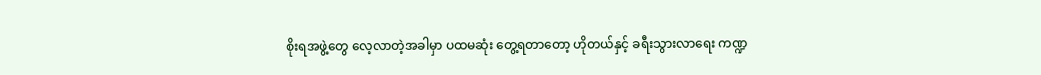စိုးရအဖွဲ့တွေ လေ့လာတဲ့အခါမှာ ပထမဆုံး တွေ့ရတာတော့ ဟိုတယ်နှင့် ခရီးသွားလာရေး ကဏ္ဍ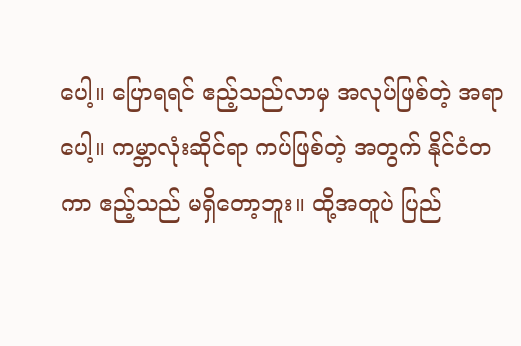ပေါ့။ ပြောရရင် ဧည့်သည်လာမှ အလုပ်ဖြစ်တဲ့ အရာပေါ့။ ကမ္ဘာလုံးဆိုင်ရာ ကပ်ဖြစ်တဲ့ အတွက် နိုင်ငံတကာ ဧည့်သည် မရှိတော့ဘူး။ ထို့အတူပဲ ပြည်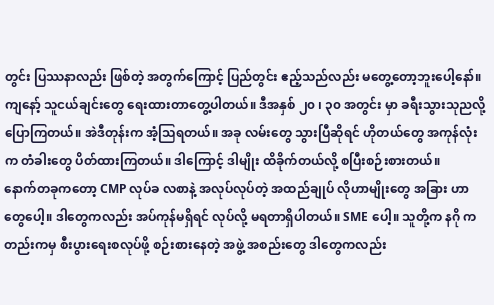တွင်း ပြဿနာလည်း ဖြစ်တဲ့ အတွက်ကြောင့် ပြည်တွင်း ဧည့်သည်လည်း မတွေ့တော့ဘူးပေါ့နော်။ ကျနော့် သူငယ်ချင်းတွေ ရေးထားတာတွေ့ပါတယ်။ ဒီအနှစ် ၂၀ ၊ ၃၀ အတွင်း မှာ ခရီးသွားသုညလို့ ပြောကြတယ်။ အဲဒီတုန်းက အံ့သြရတယ်။ အခု လမ်းတွေ သွားပြီဆိုရင် ဟိုတယ်တွေ အကုန်လုံးက တံခါးတွေ ပိတ်ထားကြတယ်။ ဒါကြောင့် ဒါမျိုး ထိခိုက်တယ်လို့ စပြီးစဉ်းစားတယ်။
နောက်တခုကတော့ CMP လုပ်ခ လစာနဲ့ အလုပ်လုပ်တဲ့ အထည်ချုပ် လိုဟာမျိုးတွေ အခြား ဟာတွေပေါ့။ ဒါတွေကလည်း အပ်ကုန်မရှိရင် လုပ်လို့ မရတာရှိပါတယ်။ SME ပေါ့။ သူတို့က နဂို ကတည်းကမှ စီးပွားရေးစလုပ်ဖို့ စဉ်းစားနေတဲ့ အဖွဲ့ အစည်းတွေ ဒါတွေကလည်း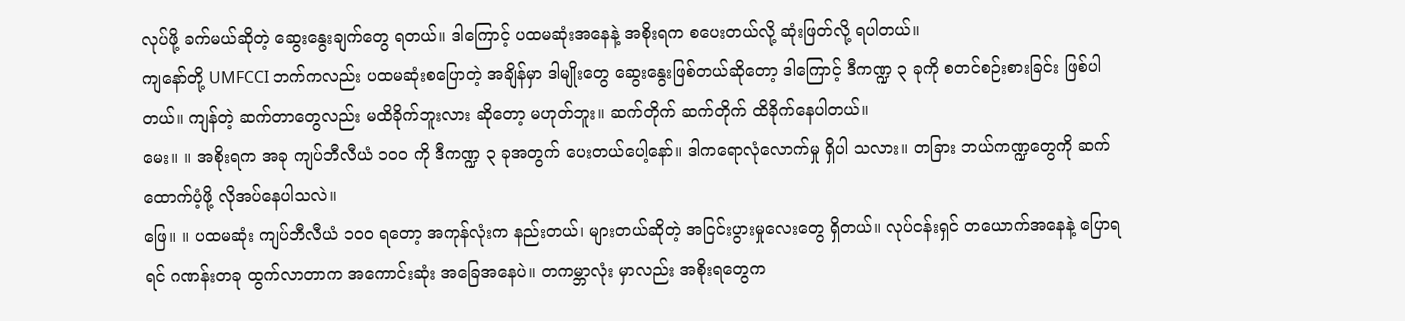လုပ်ဖို့ ခက်မယ်ဆိုတဲ့ ဆွေးနွေးချက်တွေ ရတယ်။ ဒါကြောင့် ပထမဆုံးအနေနဲ့ အစိုးရက စပေးတယ်လို့ ဆုံးဖြတ်လို့ ရပါတယ်။
ကျနော်တို့ UMFCCI ဘက်ကလည်း ပထမဆုံးစပြောတဲ့ အချိန်မှာ ဒါမျိုးတွေ ဆွေးနွေးဖြစ်တယ်ဆိုတော့ ဒါကြောင့် ဒီကဏ္ဍ ၃ ခုကို စတင်စဉ်းစားခြင်း ဖြစ်ပါတယ်။ ကျန်တဲ့ ဆက်တာတွေလည်း မထိခိုက်ဘူးလား ဆိုတော့ မဟုတ်ဘူး။ ဆက်တိုက် ဆက်တိုက် ထိခိုက်နေပါတယ်။
မေး။ ။ အစိုးရက အခု ကျပ်ဘီလီယံ ၁၀၀ ကို ဒီကဏ္ဍ ၃ ခုအတွက် ပေးတယ်ပေါ့နော်။ ဒါကရောလုံလောက်မှု ရှိပါ သလား။ တခြား ဘယ်ကဏ္ဍတွေကို ဆက်ထောက်ပံ့ဖို့ လိုအပ်နေပါသလဲ။
ဖြေ။ ။ ပထမဆုံး ကျပ်ဘီလီယံ ၁၀၀ ရတော့ အကုန်လုံးက နည်းတယ်၊ များတယ်ဆိုတဲ့ အငြင်းပွားမှုလေးတွေ ရှိတယ်။ လုပ်ငန်းရှင် တယောက်အနေနဲ့ ပြောရရင် ဂဏန်းတခု ထွက်လာတာက အကောင်းဆုံး အခြေအနေပဲ။ တကမ္ဘာလုံး မှာလည်း အစိုးရတွေက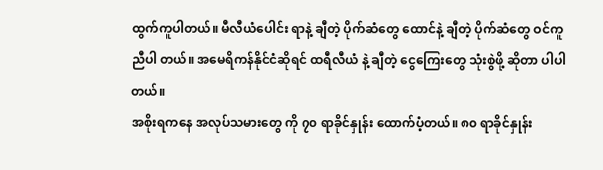ထွက်ကူပါတယ်။ မီလီယံပေါင်း ရာနဲ့ ချီတဲ့ ပိုက်ဆံတွေ ထောင်နဲ့ ချီတဲ့ ပိုက်ဆံတွေ ဝင်ကူညီပါ တယ်။ အမေရိကန်နိုင်ငံဆိုရင် ထရီလီယံ နဲ့ ချီတဲ့ ငွေကြေးတွေ သုံးစွဲဖို့ ဆိုတာ ပါပါတယ်။
အစိုးရကနေ အလုပ်သမားတွေ ကို ၇၀ ရာခိုင်နှုန်း ထောက်ပံ့တယ်။ ၈၀ ရာခိုင်နှုန်း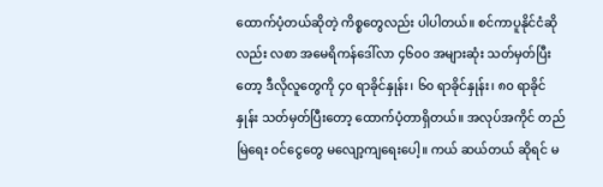ထောက်ပံ့တယ်ဆိုတဲ့ ကိစ္စတွေလည်း ပါပါတယ်။ စင်ကာပူနိုင်ငံဆို လည်း လစာ အမေရိကန်ဒေါ်လာ ၄၆၀၀ အများဆုံး သတ်မှတ်ပြီးတော့ ဒီလိုလူတွေကို ၄၀ ရာခိုင်နှုန်း၊ ၆၀ ရာခိုင်နှုန်း၊ ၈၀ ရာခိုင်နှုန်း သတ်မှတ်ပြီးတော့ ထောက်ပံ့တာရှိတယ်။ အလုပ်အကိုင် တည်မြဲရေး ဝင်ငွေတွေ မလျော့ကျရေးပေါ့။ ကယ် ဆယ်တယ် ဆိုရင် မ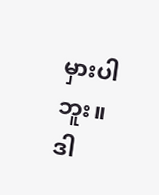မှားပါဘူး။ ဒါ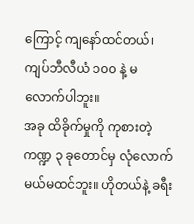ကြောင့် ကျနော်ထင်တယ်၊ ကျပ်ဘီလီယံ ၁၀၀ နဲ့ မလောက်ပါဘူး။
အခု ထိခိုက်မှုကို ကုစားတဲ့ ကဏ္ဍ ၃ ခုတောင်မှ လုံလောက်မယ်မထင်ဘူး။ ဟိုတယ်နဲ့ ခရီး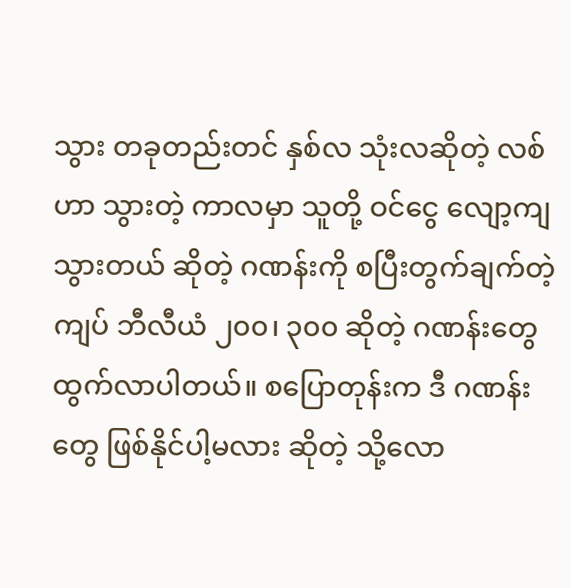သွား တခုတည်းတင် နှစ်လ သုံးလဆိုတဲ့ လစ်ဟာ သွားတဲ့ ကာလမှာ သူတို့ ဝင်ငွေ လျော့ကျသွားတယ် ဆိုတဲ့ ဂဏန်းကို စပြီးတွက်ချက်တဲ့ ကျပ် ဘီလီယံ ၂၀၀၊ ၃၀၀ ဆိုတဲ့ ဂဏန်းတွေ ထွက်လာပါတယ်။ စပြောတုန်းက ဒီ ဂဏန်းတွေ ဖြစ်နိုင်ပါ့မလား ဆိုတဲ့ သို့လော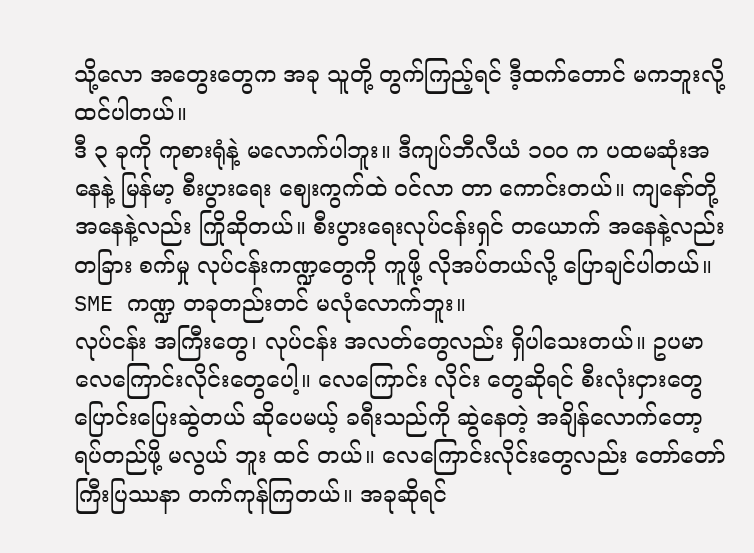သို့လော အတွေးတွေက အခု သူတို့ တွက်ကြည့်ရင် ဒီ့ထက်တောင် မကဘူးလို့ ထင်ပါတယ်။
ဒီ ၃ ခုကို ကုစားရုံနဲ့ မလောက်ပါဘူး။ ဒီကျပ်ဘီလီယံ ၁၀၀ က ပထမဆုံးအနေနဲ့ မြန်မာ့ စီးပွားရေး ဈေးကွက်ထဲ ဝင်လာ တာ ကောင်းတယ်။ ကျနော်တို့ အနေနဲ့လည်း ကြိုဆိုတယ်။ စီးပွားရေးလုပ်ငန်းရှင် တယောက် အနေနဲ့လည်း တခြား စက်မှု လုပ်ငန်းကဏ္ဍတွေကို ကူဖို့ လိုအပ်တယ်လို့ ပြောချင်ပါတယ်။ SME ကဏ္ဍ တခုတည်းတင် မလုံလောက်ဘူး။
လုပ်ငန်း အကြီးတွေ၊ လုပ်ငန်း အလတ်တွေလည်း ရှိပါသေးတယ်။ ဥပမာ လေကြောင်းလိုင်းတွေပေါ့။ လေကြောင်း လိုင်း တွေဆိုရင် စီးလုံးငှားတွေ ပြောင်းပြေးဆွဲတယ် ဆိုပေမယ့် ခရီးသည်ကို ဆွဲနေတဲ့ အချိန်လောက်တော့ ရပ်တည်ဖို့ မလွယ် ဘူး ထင် တယ်။ လေကြောင်းလိုင်းတွေလည်း တော်တော်ကြီးပြဿနာ တက်ကုန်ကြတယ်။ အခုဆိုရင်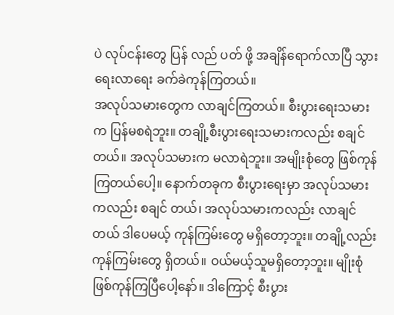ပဲ လုပ်ငန်းတွေ ပြန် လည် ပတ် ဖို့ အချိန်ရောက်လာပြီ သွားရေးလာရေး ခက်ခဲကုန်ကြတယ်။
အလုပ်သမားတွေက လာချင်ကြတယ်။ စီးပွားရေးသမားက ပြန်မစရဲဘူး။ တချို့စီးပွားရေးသမားကလည်း စချင်တယ်။ အလုပ်သမားက မလာရဲဘူး။ အမျိုးစုံတွေ ဖြစ်ကုန်ကြတယ်ပေါ့။ နောက်တခုက စီးပွားရေးမှာ အလုပ်သမားကလည်း စချင် တယ်၊ အလုပ်သမားကလည်း လာချင်တယ် ဒါပေမယ့် ကုန်ကြမ်းတွေ မရှိတော့ဘူး။ တချို့လည်း ကုန်ကြမ်းတွေ ရှိတယ်။ ဝယ်မယ့်သူမရှိတော့ဘူး။ မျိုးစုံဖြစ်ကုန်ကြပြီပေါ့နော်။ ဒါကြောင့် စီးပွား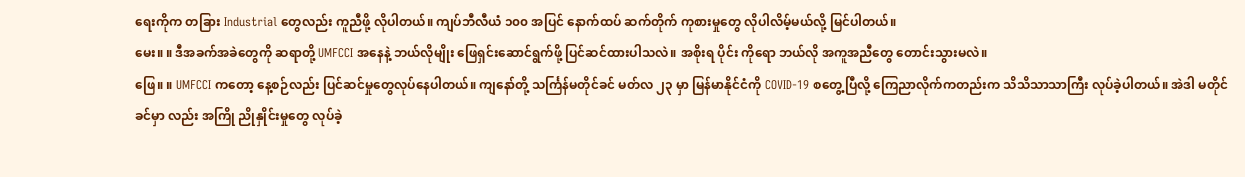ရေးကိုက တခြား Industrial တွေလည်း ကူညီဖို့ လိုပါတယ်။ ကျပ်ဘီလီယံ ၁၀၀ အပြင် နောက်ထပ် ဆက်တိုက် ကုစားမှုတွေ လိုပါလိမ့်မယ်လို့ မြင်ပါတယ်။
မေး။ ။ ဒီအခက်အခဲတွေကို ဆရာတို့ UMFCCI အနေနဲ့ ဘယ်လိုမျိုး ဖြေရှင်းဆောင်ရွက်ဖို့ ပြင်ဆင်ထားပါသလဲ။ အစိုးရ ပိုင်း ကိုရော ဘယ်လို အကူအညီတွေ တောင်းသွားမလဲ။
ဖြေ။ ။ UMFCCI ကတော့ နေ့စဉ်လည်း ပြင်ဆင်မှုတွေလုပ်နေပါတယ်။ ကျနော်တို့ သင်္ကြန်မတိုင်ခင် မတ်လ ၂၃ မှာ မြန်မာနိုင်ငံကို COVID-19 စတွေ့ပြီလို့ ကြေညာလိုက်ကတည်းက သိသိသာသာကြီး လုပ်ခဲ့ပါတယ်။ အဲဒါ မတိုင်ခင်မှာ လည်း အကြို ညိုနှိုင်းမှုတွေ လုပ်ခဲ့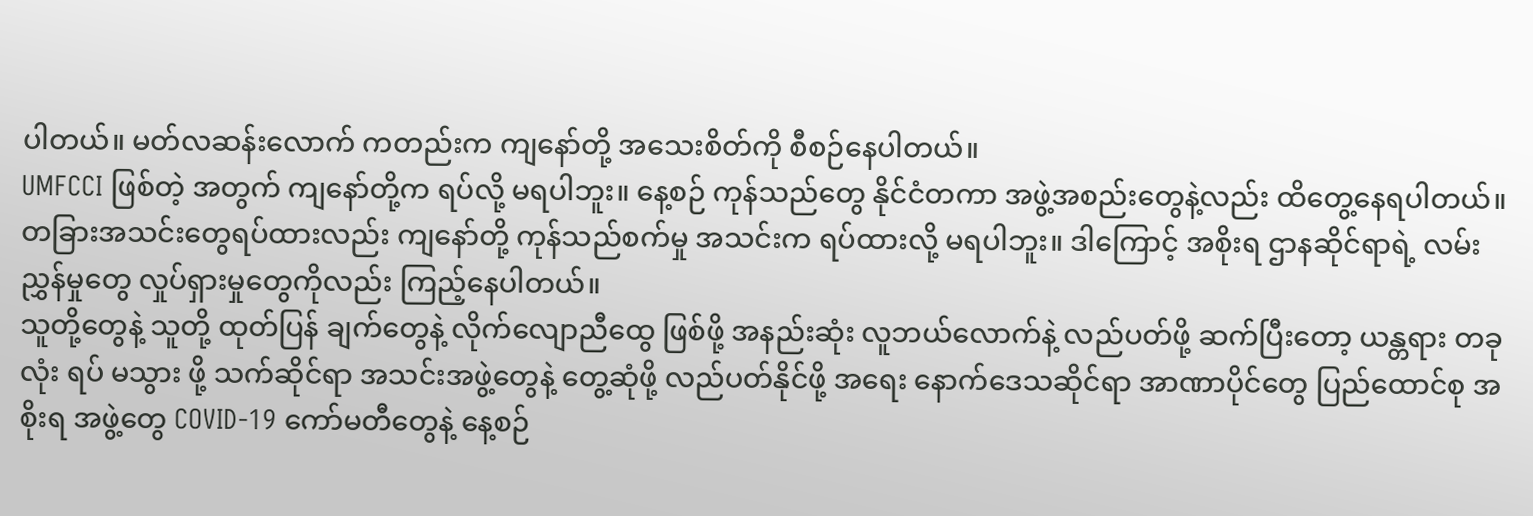ပါတယ်။ မတ်လဆန်းလောက် ကတည်းက ကျနော်တို့ အသေးစိတ်ကို စီစဉ်နေပါတယ်။
UMFCCI ဖြစ်တဲ့ အတွက် ကျနော်တို့က ရပ်လို့ မရပါဘူး။ နေ့စဉ် ကုန်သည်တွေ နိုင်ငံတကာ အဖွဲ့အစည်းတွေနဲ့လည်း ထိတွေ့နေရပါတယ်။ တခြားအသင်းတွေရပ်ထားလည်း ကျနော်တို့ ကုန်သည်စက်မှု အသင်းက ရပ်ထားလို့ မရပါဘူး။ ဒါကြောင့် အစိုးရ ဌာနဆိုင်ရာရဲ့ လမ်းညွှန်မှုတွေ လှုပ်ရှားမှုတွေကိုလည်း ကြည့်နေပါတယ်။
သူတို့တွေနဲ့ သူတို့ ထုတ်ပြန် ချက်တွေနဲ့ လိုက်လျောညီထွေ ဖြစ်ဖို့ အနည်းဆုံး လူဘယ်လောက်နဲ့ လည်ပတ်ဖို့ ဆက်ပြီးတော့ ယန္တရား တခုလုံး ရပ် မသွား ဖို့ သက်ဆိုင်ရာ အသင်းအဖွဲ့တွေနဲ့ တွေ့ဆုံဖို့ လည်ပတ်နိုင်ဖို့ အရေး နောက်ဒေသဆိုင်ရာ အာဏာပိုင်တွေ ပြည်ထောင်စု အစိုးရ အဖွဲ့တွေ COVID-19 ကော်မတီတွေနဲ့ နေ့စဉ်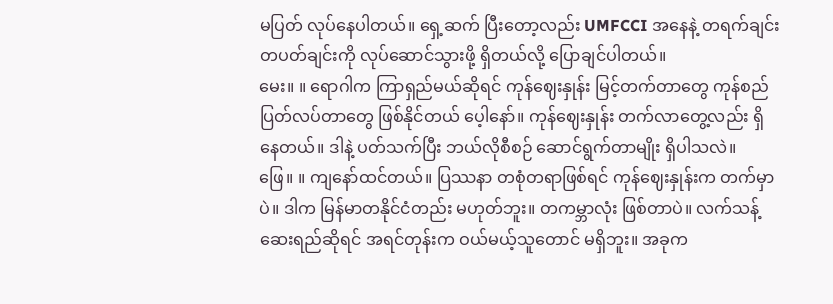မပြတ် လုပ်နေပါတယ်။ ရှေ့ဆက် ပြီးတော့လည်း UMFCCI အနေနဲ့ တရက်ချင်း တပတ်ချင်းကို လုပ်ဆောင်သွားဖို့ ရှိတယ်လို့ ပြောချင်ပါတယ်။
မေး။ ။ ရောဂါက ကြာရှည်မယ်ဆိုရင် ကုန်ဈေးနှုန်း မြင့်တက်တာတွေ ကုန်စည် ပြတ်လပ်တာတွေ ဖြစ်နိုင်တယ် ပေ့ါနော်။ ကုန်ဈေးနှုန်း တက်လာတွေ့လည်း ရှိနေတယ်။ ဒါနဲ့ ပတ်သက်ပြီး ဘယ်လိုစီစဉ် ဆောင်ရွက်တာမျိုး ရှိပါသလဲ။
ဖြေ။ ။ ကျနော်ထင်တယ်။ ပြဿနာ တစုံတရာဖြစ်ရင် ကုန်ဈေးနှုန်းက တက်မှာပဲ။ ဒါက မြန်မာတနိုင်ငံတည်း မဟုတ်ဘူး။ တကမ္ဘာလုံး ဖြစ်တာပဲ။ လက်သန့်ဆေးရည်ဆိုရင် အရင်တုန်းက ဝယ်မယ့်သူတောင် မရှိဘူး။ အခုက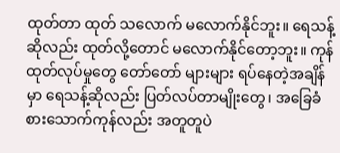ထုတ်တာ ထုတ် သလောက် မလောက်နိုင်ဘူး။ ရေသန့်ဆိုလည်း ထုတ်လို့တောင် မလောက်နိုင်တော့ဘူး။ ကုန်ထုတ်လုပ်မှုတွေ တော်တော် များများ ရပ်နေတဲ့အချိန်မှာ ရေသန့်ဆိုလည်း ပြတ်လပ်တာမျိုးတွေ၊ အခြေခံ စားသောက်ကုန်လည်း အတူတူပဲ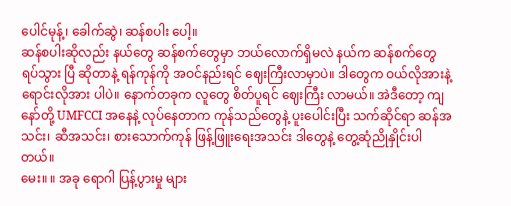ပေါင်မုန့်၊ ခေါက်ဆွဲ၊ ဆန်စပါး ပေါ့။
ဆန်စပါးဆိုလည်း နယ်တွေ ဆန်စက်တွေမှာ ဘယ်လောက်ရှိမလဲ နယ်က ဆန်စက်တွေ ရပ်သွား ပြီ ဆိုတာနဲ့ ရန်ကုန်ကို အဝင်နည်းရင် ဈေးကြီးလာမှာပဲ။ ဒါတွေက ဝယ်လိုအားနဲ့ ရောင်းလိုအား ပါပဲ။ နောက်တခုက လူတွေ စိတ်ပူရင် ဈေးကြီး လာမယ်။ အဲဒီတော့ ကျနော်တို့ UMFCCI အနေနဲ့ လုပ်နေတာက ကုန်သည်တွေနဲ့ ပူးပေါင်းပြီး သက်ဆိုင်ရာ ဆန်အသင်း၊ ဆီအသင်း၊ စားသောက်ကုန် ဖြန့်ဖြူးရေးအသင်း ဒါတွေနဲ့ တွေ့ဆုံညိုနှိုင်းပါတယ်။
မေး။ ။ အခု ရောဂါ ပြန့်ပွားမှု များ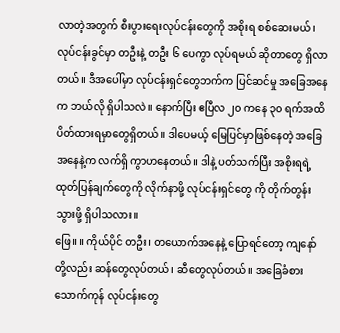လာတဲ့အတွက် စီးပွားရေးလုပ်ငန်းတွေကို အစိုးရ စစ်ဆေးမယ်၊ လုပ်ငန်းခွင်မှာ တဦးနဲ့ တဦး ၆ ပေကွာ လုပ်ရမယ် ဆိုတာတွေ ရှိလာတယ်။ ဒီအပေါ်မှာ လုပ်ငန်းရှင်တွေဘက်က ပြင်ဆင်မှု အခြေအနေက ဘယ်လို ရှိပါသလဲ။ နောက်ပြီး ဧပြီလ ၂၀ ကနေ ၃၀ ရက်အထိ ပိတ်ထားရမှာတွေရှိတယ်။ ဒါပေမယ့် မြေပြင်မှာဖြစ်နေတဲ့ အခြေအနေနဲ့က လက်ရှိ ကွာဟနေတယ်။ ဒါနဲ့ ပတ်သက်ပြီး အစိုးရရဲ့ ထုတ်ပြန်ချက်တွေကို လိုက်နာဖို့ လုပ်ငန်းရှင်တွေ ကို တိုက်တွန်းသွားဖို့ ရှိပါသလား။
ဖြေ။ ။ ကိုယ်ပိုင် တဦး၊ တယောက်အနေနဲ့ ပြောရင်တော့ ကျနော်တို့လည်း ဆန်တွေလုပ်တယ်၊ ဆီတွေလုပ်တယ်။ အခြေခံစားသောက်ကုန် လုပ်ငန်းတွေ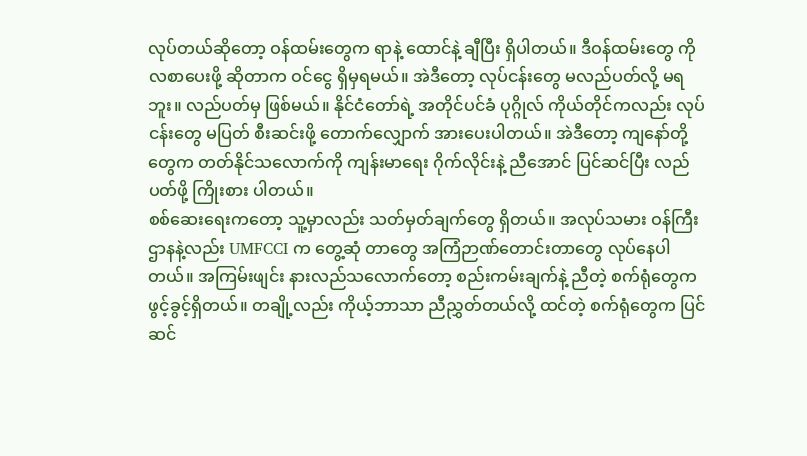လုပ်တယ်ဆိုတော့ ဝန်ထမ်းတွေက ရာနဲ့ ထောင်နဲ့ ချီပြီး ရှိပါတယ်။ ဒီဝန်ထမ်းတွေ ကို လစာပေးဖို့ ဆိုတာက ဝင်ငွေ ရှိမှရမယ်။ အဲဒီတော့ လုပ်ငန်းတွေ မလည်ပတ်လို့ မရဘူး။ လည်ပတ်မှ ဖြစ်မယ်။ နိုင်ငံတော်ရဲ့ အတိုင်ပင်ခံ ပုဂ္ဂိုလ် ကိုယ်တိုင်ကလည်း လုပ်ငန်းတွေ မပြတ် စီးဆင်းဖို့ တောက်လျှောက် အားပေးပါတယ်။ အဲဒီတော့ ကျနော်တို့တွေက တတ်နိုင်သလောက်ကို ကျန်းမာရေး ဂိုက်လိုင်းနဲ့ ညီအောင် ပြင်ဆင်ပြီး လည်ပတ်ဖို့ ကြိုးစား ပါတယ်။
စစ်ဆေးရေးကတော့ သူ့မှာလည်း သတ်မှတ်ချက်တွေ ရှိတယ်။ အလုပ်သမား ဝန်ကြီးဌာနနဲ့လည်း UMFCCI က တွေ့ဆုံ တာတွေ အကြံဉာဏ်တောင်းတာတွေ လုပ်နေပါတယ်။ အကြမ်းဖျင်း နားလည်သလောက်တော့ စည်းကမ်းချက်နဲ့ ညီတဲ့ စက်ရုံတွေက ဖွင့်ခွင့်ရှိတယ်။ တချို့လည်း ကိုယ့်ဘာသာ ညီညွှတ်တယ်လို့ ထင်တဲ့ စက်ရုံတွေက ပြင်ဆင်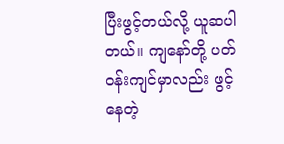ပြီးဖွင့်တယ်လို့ ယူဆပါတယ်။ ကျနော်တို့ ပတ်ဝန်းကျင်မှာလည်း ဖွင့်နေတဲ့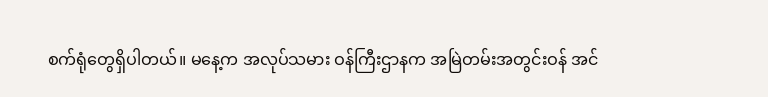စက်ရုံတွေရှိပါတယ်။ မနေ့က အလုပ်သမား ဝန်ကြီးဌာနက အမြဲတမ်းအတွင်းဝန် အင်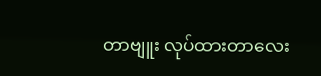တာဗျူး လုပ်ထားတာလေး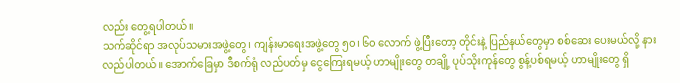လည်း တွေ့ရပါတယ်။
သက်ဆိုင်ရာ အလုပ်သမားအဖွဲ့တွေ၊ ကျန်းမာရေးအဖွဲ့တွေ ၅၀၊ ၆၀ လောက် ဖွဲ့ပြီးတော့ တိုင်းနဲ့ ပြည်နယ်တွေမှာ စစ်ဆေး ပေးမယ်လို့ နားလည်ပါတယ်။ အောက်ခြေမှာ ဒီစက်ရုံ လည်ပတ်မှ ငွေကြေးရမယ့် ဟာမျိုးတွေ တချို့ ပုပ်သိုးကုန်တွေ စွန့်ပစ်ရမယ့် ဟာမျိုးတွေ ရှိ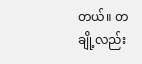တယ်။ တချို့လည်း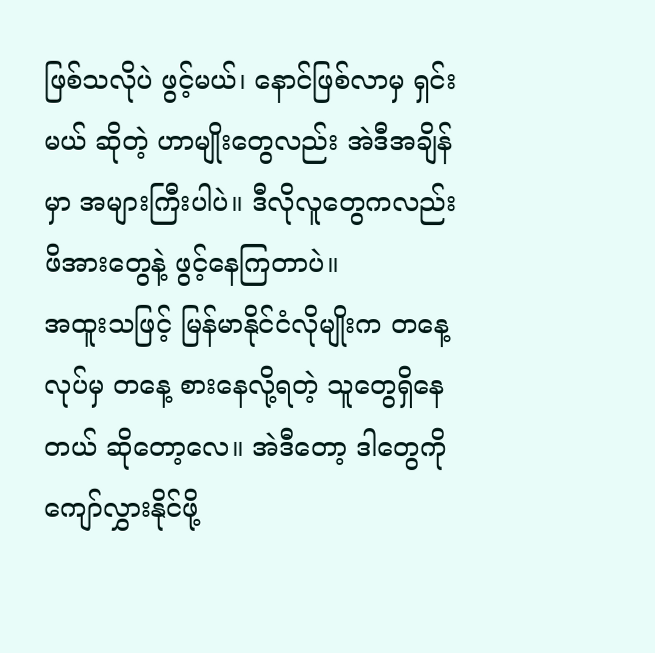ဖြစ်သလိုပဲ ဖွင့်မယ်၊ နောင်ဖြစ်လာမှ ရှင်းမယ် ဆိုတဲ့ ဟာမျိုးတွေလည်း အဲဒီအချိန်မှာ အများကြီးပါပဲ။ ဒီလိုလူတွေကလည်း ဖိအားတွေနဲ့ ဖွင့်နေကြတာပဲ။
အထူးသဖြင့် မြန်မာနိုင်ငံလိုမျိုးက တနေ့လုပ်မှ တနေ့ စားနေလို့ရတဲ့ သူတွေရှိနေတယ် ဆိုတော့လေ။ အဲဒီတော့ ဒါတွေကို ကျော်လွှားနိုင်ဖို့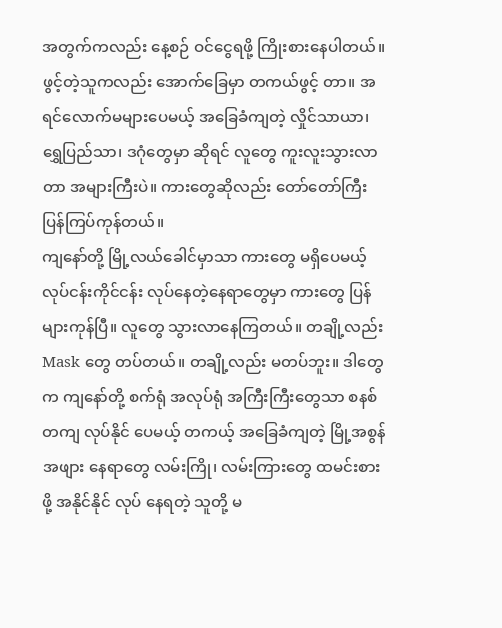အတွက်ကလည်း နေ့စဉ် ဝင်ငွေရဖို့ ကြိုးစားနေပါတယ်။ ဖွင့်တဲ့သူကလည်း အောက်ခြေမှာ တကယ်ဖွင့် တာ။ အရင်လောက်မများပေမယ့် အခြေခံကျတဲ့ လှိုင်သာယာ၊ ရွှေပြည်သာ၊ ဒဂုံတွေမှာ ဆိုရင် လူတွေ ကူးလူးသွားလာတာ အများကြီးပဲ။ ကားတွေဆိုလည်း တော်တော်ကြီး ပြန်ကြပ်ကုန်တယ်။
ကျနော်တို့ မြို့လယ်ခေါင်မှာသာ ကားတွေ မရှိပေမယ့် လုပ်ငန်းကိုင်ငန်း လုပ်နေတဲ့နေရာတွေမှာ ကားတွေ ပြန်များကုန်ပြီ။ လူတွေ သွားလာနေကြတယ်။ တချို့လည်း Mask တွေ တပ်တယ်။ တချို့လည်း မတပ်ဘူး။ ဒါတွေက ကျနော်တို့ စက်ရုံ အလုပ်ရုံ အကြီးကြီးတွေသာ စနစ်တကျ လုပ်နိုင် ပေမယ့် တကယ့် အခြေခံကျတဲ့ မြို့အစွန်အဖျား နေရာတွေ လမ်းကြို၊ လမ်းကြားတွေ ထမင်းစားဖို့ အနိုင်နိုင် လုပ် နေရတဲ့ သူတို့ မ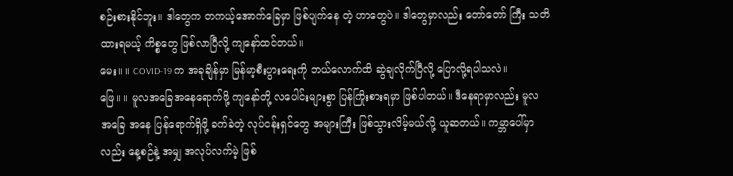စဉ်းစားနိုင်ဘူး။ ဒါတွေက တကယ့်အောက်ခြေမှာ ဖြစ်ပျက်နေ တဲ့ ဟာတွေပဲ။ ဒါတွေမှာလည်း တော်တော် ကြီး သတိထားရမယ့် ကိစ္စတွေ ဖြစ်လာပြီလို့ ကျနော်ထင်တယ်။
မေး။ ။ COVID-19 က အခုချိန်မှာ မြန်မာ့စီးပွားရေးကို ဘယ်လောက်ထိ ဆွဲချလိုက်ပြီလို့ ပြောလို့ရပါသလဲ။
ဖြေ။ ။ မူလအခြေအနေရောက်ဖို့ ကျနော်တို့ လပေါင်းများစွာ ပြန်ကြိုးစားရမှာ ဖြစ်ပါတယ်။ ဒီနေရာမှာလည်း မူလ အခြေ အနေ ပြန်ရောက်ရှိဖို့ ခက်ခဲတဲ့ လုပ်ငန်းရှင်တွေ အများကြီး ဖြစ်သွားလိမ့်မယ်လို့ ယူဆတယ်။ ကမ္ဘာပေါ်မှာလည်း နေ့စဉ်နဲ့ အမျှ အလုပ်လက်မဲ့ ဖြစ်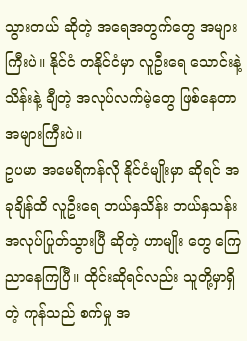သွားတယ် ဆိုတဲ့ အရေအတွက်တွေ အများကြီးပဲ။ နိုင်ငံ တနိုင်ငံမှာ လူဦးရေ သောင်းနဲ့ သိန်းနဲ့ ချီတဲ့ အလုပ်လက်မဲ့တွေ ဖြစ်နေတာ အများကြီးပဲ။
ဥပမာ အမေရိကန်လို နိုင်ငံမျိုးမှာ ဆိုရင် အခုချိန်ထိ လူဦးရေ ဘယ်နှသိန်း ဘယ်နှသန်း အလုပ်ပြုတ်သွားပြီ ဆိုတဲ့ ဟာမျိုး တွေ ကြေညာနေကြပြီ။ ထိုင်းဆိုရင်လည်း သူတို့မှာရှိတဲ့ ကုန်သည် စက်မှု အ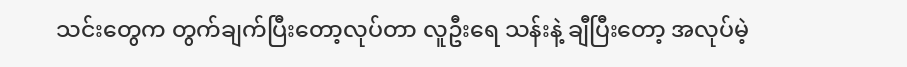သင်းတွေက တွက်ချက်ပြီးတော့လုပ်တာ လူဦးရေ သန်းနဲ့ ချီပြီးတော့ အလုပ်မဲ့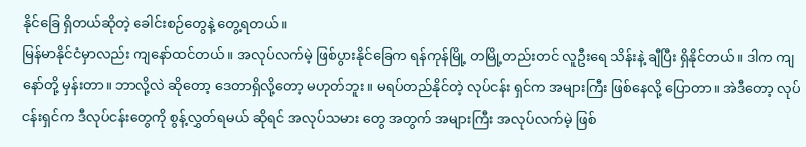နိုင်ခြေ ရှိတယ်ဆိုတဲ့ ခေါင်းစဉ်တွေနဲ့ တွေ့ရတယ်။
မြန်မာနိုင်ငံမှာလည်း ကျနော်ထင်တယ်။ အလုပ်လက်မဲ့ ဖြစ်ပွားနိုင်ခြေက ရန်ကုန်မြို့ တမြို့တည်းတင် လူဦးရေ သိန်းနဲ့ ချီပြီး ရှိနိုင်တယ်။ ဒါက ကျနော်တို့ မှန်းတာ။ ဘာလို့လဲ ဆိုတော့ ဒေတာရှိလို့တော့ မဟုတ်ဘူး။ မရပ်တည်နိုင်တဲ့ လုပ်ငန်း ရှင်က အများကြီး ဖြစ်နေလို့ ပြောတာ။ အဲဒီတော့ လုပ်ငန်းရှင်က ဒီလုပ်ငန်းတွေကို စွန့်လွှတ်ရမယ် ဆိုရင် အလုပ်သမား တွေ အတွက် အများကြီး အလုပ်လက်မဲ့ ဖြစ်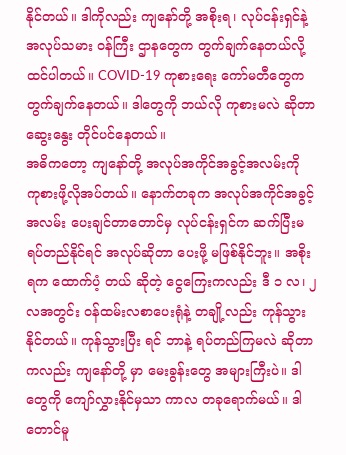နိုင်တယ်။ ဒါကိုလည်း ကျနော်တို့ အစိုးရ၊ လုပ်ငန်းရှင်နဲ့ အလုပ်သမား ဝန်ကြီး ဌာနတွေက တွက်ချက်နေတယ်လို့ ထင်ပါတယ်။ COVID-19 ကုစားရေး ကော်မတီတွေက တွက်ချက်နေတယ်။ ဒါတွေကို ဘယ်လို ကုစားမလဲ ဆိုတာ ဆွေးနွေး တိုင်ပင်နေတယ်။
အဓိကတော့ ကျနော်တို့ အလုပ်အကိုင်အခွင့်အလမ်းကို ကုစားဖို့လိုအပ်တယ်။ နောက်တခုက အလုပ်အကိုင်အခွင့်အလမ်း ပေးချင်တာတောင်မှ လုပ်ငန်းရှင်က ဆက်ပြီးမရပ်တည်နိုင်ရင် အလုပ်ဆိုတာ ပေးဖို့ မဖြစ်နိုင်ဘူး။ အစိုးရက ထောက်ပံ့ တယ် ဆိုတဲ့ ငွေကြေးကလည်း ဒီ ၁ လ၊ ၂ လအတွင်း ဝန်ထမ်းလစာပေးရုံနဲ့ တချို့လည်း ကုန်သွားနိုင်တယ်။ ကုန်သွားပြီး ရင် ဘာနဲ့ ရပ်တည်ကြမလဲ ဆိုတာကလည်း ကျနော်တို့ မှာ မေးခွန်းတွေ အများကြီးပဲ။ ဒါတွေကို ကျော်လွှားနိုင်မှသာ ကာလ တခုရောက်မယ်။ ဒါတောင်မူ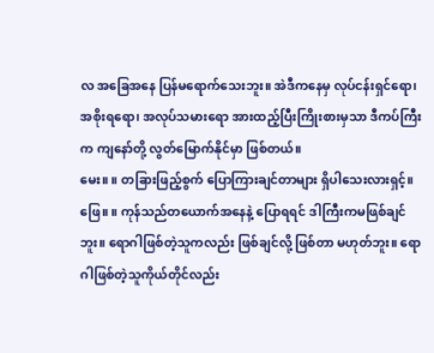လ အခြေအနေ ပြန်မရောက်သေးဘူး။ အဲဒီကနေမှ လုပ်ငန်းရှင်ရော၊ အစိုးရရော၊ အလုပ်သမားရော အားထည့်ပြီးကြိုးစားမှသာ ဒီကပ်ကြီးက ကျနော်တို့ လွတ်မြောက်နိုင်မှာ ဖြစ်တယ်။
မေး။ ။ တခြားဖြည့်စွက် ပြောကြားချင်တာများ ရှိပါသေးလားရှင့်။
ဖြေ။ ။ ကုန်သည်တယောက်အနေနဲ့ ပြောရရင် ဒါကြီးကမဖြစ်ချင်ဘူး။ ရောဂါဖြစ်တဲ့သူကလည်း ဖြစ်ချင်လို့ ဖြစ်တာ မဟုတ်ဘူး။ ရောဂါဖြစ်တဲ့သူကိုယ်တိုင်လည်း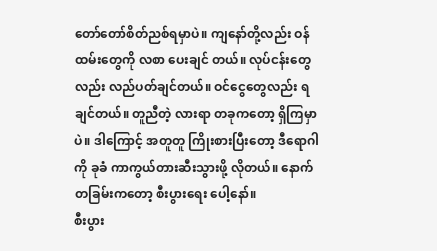တော်တော်စိတ်ညစ်ရမှာပဲ။ ကျနော်တို့လည်း ဝန်ထမ်းတွေကို လစာ ပေးချင် တယ်။ လုပ်ငန်းတွေလည်း လည်ပတ်ချင်တယ်။ ဝင်ငွေတွေလည်း ရချင်တယ်။ တူညီတဲ့ လားရာ တခုကတော့ ရှိကြမှာပဲ။ ဒါကြောင့် အတူတူ ကြိုးစားပြီးတော့ ဒီရောဂါကို ခုခံ ကာကွယ်တားဆီးသွားဖို့ လိုတယ်။ နောက်တခြမ်းကတော့ စီးပွားရေး ပေါ့နော်။
စီးပွား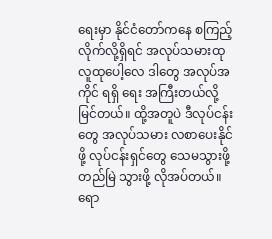ရေးမှာ နိုင်ငံတော်ကနေ စကြည့်လိုက်လို့ရှိရင် အလုပ်သမားထု လူထုပေါ့လေ ဒါတွေ အလုပ်အကိုင် ရရှိ ရေး အကြီးတယ်လို့ မြင်တယ်။ ထို့အတူပဲ ဒီလုပ်ငန်းတွေ အလုပ်သမား လစာပေးနိုင်ဖို့ လုပ်ငန်းရှင်တွေ သေမသွားဖို့ တည်မြဲ သွားဖို့ လိုအပ်တယ်။
ရော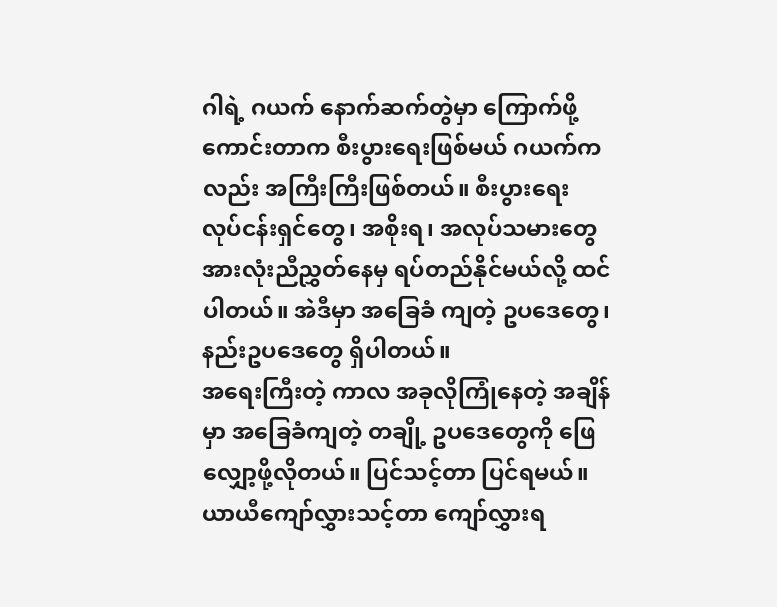ဂါရဲ့ ဂယက် နောက်ဆက်တွဲမှာ ကြောက်ဖို့ ကောင်းတာက စီးပွားရေးဖြစ်မယ် ဂယက်ကလည်း အကြီးကြီးဖြစ်တယ်။ စီးပွားရေး လုပ်ငန်းရှင်တွေ၊ အစိုးရ၊ အလုပ်သမားတွေ အားလုံးညီညွှတ်နေမှ ရပ်တည်နိုင်မယ်လို့ ထင်ပါတယ်။ အဲဒီမှာ အခြေခံ ကျတဲ့ ဥပဒေတွေ၊ နည်းဥပဒေတွေ ရှိပါတယ်။
အရေးကြီးတဲ့ ကာလ အခုလိုကြုံနေတဲ့ အချိန်မှာ အခြေခံကျတဲ့ တချို့ ဥပဒေတွေကို ဖြေလျှော့ဖို့လိုတယ်။ ပြင်သင့်တာ ပြင်ရမယ်။ ယာယီကျော်လွှားသင့်တာ ကျော်လွှားရ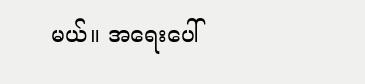မယ်။ အရေးပေါ်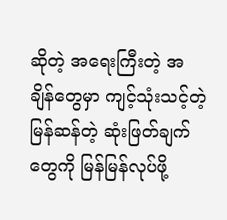ဆိုတဲ့ အရေးကြီးတဲ့ အချိန်တွေမှာ ကျင့်သုံးသင့်တဲ့ မြန်ဆန်တဲ့ ဆုံးဖြတ်ချက်တွေကို မြန်မြန်လုပ်ဖို့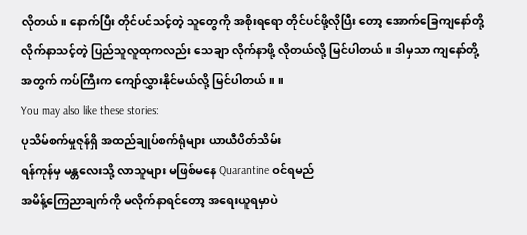လိုတယ်။ နောက်ပြီး တိုင်ပင်သင့်တဲ့ သူတွေကို အစိုးရရော တိုင်ပင်ဖို့လိုပြီး တော့ အောက်ခြေကျနော်တို့ လိုက်နာသင့်တဲ့ ပြည်သူလူထုကလည်း သေချာ လိုက်နာဖို့ လိုတယ်လို့ မြင်ပါတယ်။ ဒါမှသာ ကျနော်တို့အတွက် ကပ်ကြီးက ကျော်လွှားနိုင်မယ်လို့ မြင်ပါတယ်။ ။
You may also like these stories:
ပုသိမ်စက်မှုဇုန်ရှိ အထည်ချုပ်စက်ရုံများ ယာယီပိတ်သိမ်း
ရန်ကုန်မှ မန္တလေးသို့ လာသူများ မဖြစ်မနေ Quarantine ဝင်ရမည်
အမိန့်ကြေညာချက်ကို မလိုက်နာရင်တော့ အရေးယူရမှာပဲ